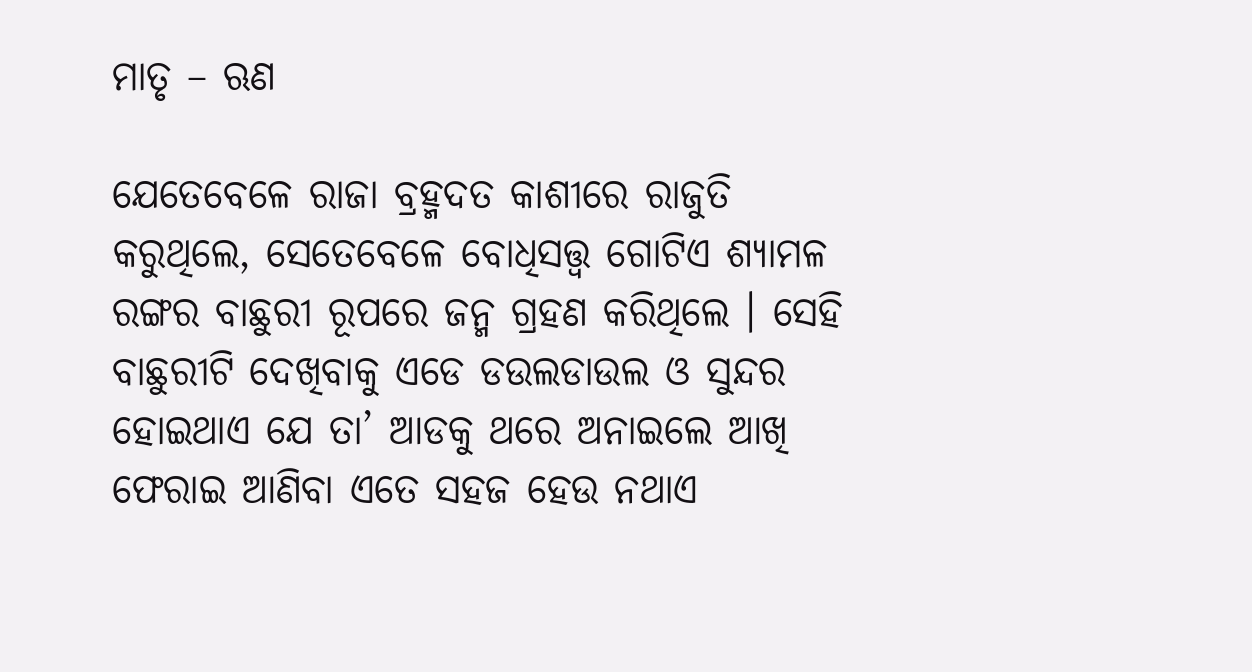ମାତୃ – ଋଣ

ଯେତେବେଳେ ରାଜା ବ୍ରହ୍ମଦତ କାଶୀରେ ରାଜୁତି କରୁଥିଲେ, ସେତେବେଳେ ବୋଧିସତ୍ତ୍ଵ ଗୋଟିଏ ଶ୍ୟାମଳ ରଙ୍ଗର ବାଛୁରୀ ରୂପରେ ଜନ୍ମ ଗ୍ରହଣ କରିଥିଲେ । ସେହି ବାଛୁରୀଟି ଦେଖିବାକୁ ଏଡେ ଡଉଲଡାଉଲ ଓ ସୁନ୍ଦର ହୋଇଥାଏ ଯେ ତା’ ଆଡକୁ ଥରେ ଅନାଇଲେ ଆଖି ଫେରାଇ ଆଣିବା ଏତେ ସହଜ ହେଉ ନଥାଏ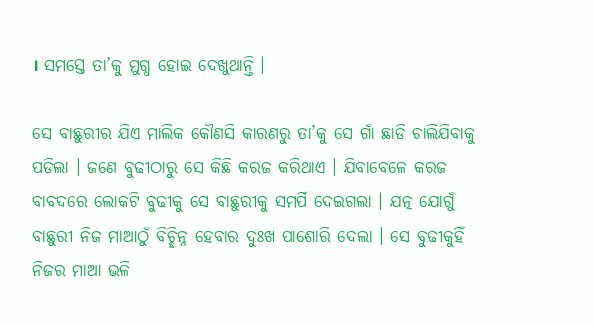। ସମସ୍ତେ ତା’କୁ ମୁଗ୍ଧ ହୋଇ ଦେଖୁଥାନ୍ତି ।

ସେ ବାଛୁରୀର ଯିଏ ମାଲିକ କୌଣସି କାରଣରୁ ତା’କୁ ସେ ଗାଁ ଛାଡି ଚାଲିଯିବାକୁ ପଡିଲା । ଜଣେ ବୁଢୀଠାରୁ ସେ କିଛି କରଜ କରିଥାଏ । ଯିବାବେଳେ କରଜ ବାବଦରେ ଲୋକଟି ବୁଢୀକୁ ସେ ବାଛୁରୀକୁ ସମର୍ପି ଦେଇଗଲା । ଯତ୍ନ ଯୋଗୁଁ ବାଛୁରୀ ନିଜ ମାଆଠୁଁ ବିଚ୍ଛିନ୍ନ ହେବାର ଦୁଃଖ ପାଶୋରି ଦେଲା । ସେ ବୁଢୀକୁହିଁ ନିଜର ମାଆ ଭଳି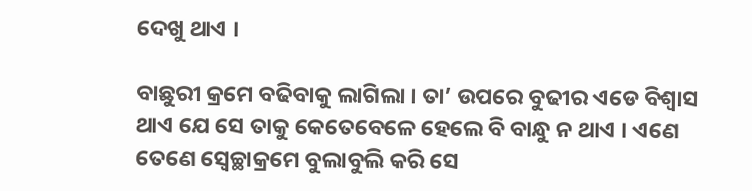ଦେଖୁ ଥାଏ ।

ବାଛୁରୀ କ୍ରମେ ବଢିବାକୁ ଲାଗିଲା । ତା’ ଉପରେ ବୁଢୀର ଏଡେ ବିଶ୍ୱାସ ଥାଏ ଯେ ସେ ତାକୁ କେତେବେଳେ ହେଲେ ବି ବାନ୍ଧୁ ନ ଥାଏ । ଏଣେ ତେଣେ ସ୍ୱେଚ୍ଛାକ୍ରମେ ବୁଲାବୁଲି କରି ସେ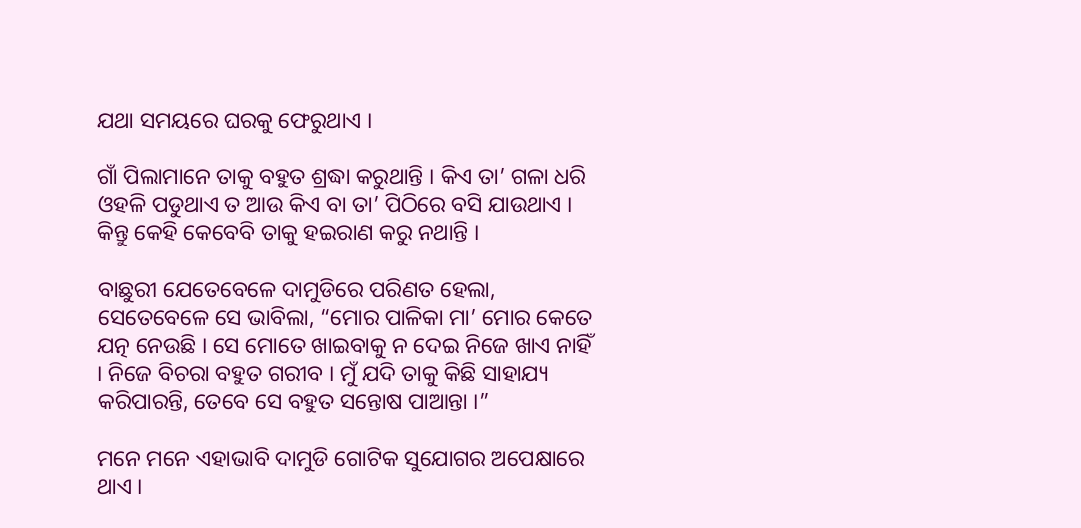ଯଥା ସମୟରେ ଘରକୁ ଫେରୁଥାଏ ।

ଗାଁ ପିଲାମାନେ ତାକୁ ବହୁତ ଶ୍ରଦ୍ଧା କରୁଥାନ୍ତି । କିଏ ତା’ ଗଳା ଧରି ଓହଳି ପଡୁଥାଏ ତ ଆଉ କିଏ ବା ତା’ ପିଠିରେ ବସି ଯାଉଥାଏ । କିନ୍ତୁ କେହି କେବେବି ତାକୁ ହଇରାଣ କରୁ ନଥାନ୍ତି ।

ବାଛୁରୀ ଯେତେବେଳେ ଦାମୁଡିରେ ପରିଣତ ହେଲା, ସେତେବେଳେ ସେ ଭାବିଲା, “ମୋର ପାଳିକା ମା’ ମୋର କେତେ ଯତ୍ନ ନେଉଛି । ସେ ମୋତେ ଖାଇବାକୁ ନ ଦେଇ ନିଜେ ଖାଏ ନାହିଁ । ନିଜେ ବିଚରା ବହୁତ ଗରୀବ । ମୁଁ ଯଦି ତାକୁ କିଛି ସାହାଯ୍ୟ କରିପାରନ୍ତି, ତେବେ ସେ ବହୁତ ସନ୍ତୋଷ ପାଆନ୍ତା ।”

ମନେ ମନେ ଏହାଭାବି ଦାମୁଡି ଗୋଟିକ ସୁଯୋଗର ଅପେକ୍ଷାରେ ଥାଏ ।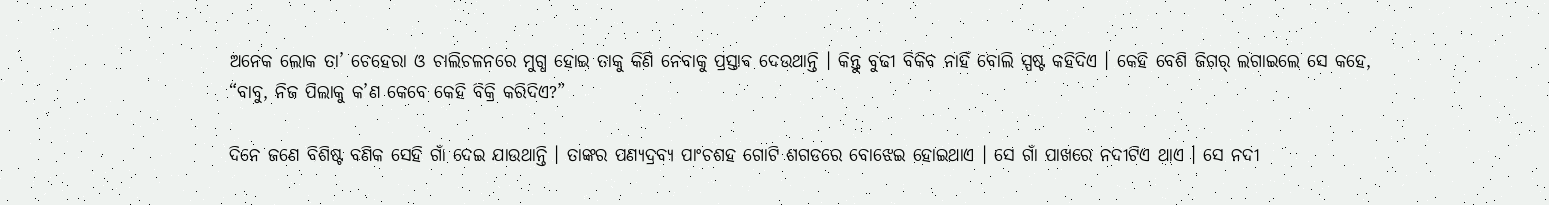ଅନେକ ଲୋକ ତା’ ଚେହେରା ଓ ଚାଲିଚଳନରେ ମୁଗ୍ଧ ହୋଇ ତାକୁ କିଣି ନେବାକୁ ପ୍ରସ୍ତାବ ଦେଉଥାନ୍ତି । କିନ୍ତୁ ବୁଢୀ ବିକିବ ନାହିଁ ବୋଲି ସ୍ପଷ୍ଟ କହିଦିଏ । କେହି ବେଶି ଜିଗର୍ ଲଗାଇଲେ ସେ କହେ, “ବାବୁ, ନିଜ ପିଲାକୁ କ’ଣ କେବେ କେହି ବିକ୍ରି କରିଦିଏ?”

ଦିନେ ଜଣେ ବିଶିଷ୍ଟ ବଣିକ ସେହି ଗାଁ ଦେଇ ଯାଉଥାନ୍ତି । ତାଙ୍କର ପଣ୍ୟଦ୍ରବ୍ୟ ପାଂଚଶହ ଗୋଟି ଶଗଡରେ ବୋଝେଇ ହୋଇଥାଏ । ସେ ଗାଁ ପାଖରେ ନଦୀଟିଏ ଥାଏ । ସେ ନଦୀ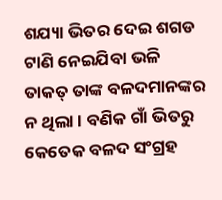ଶଯ୍ୟା ଭିତର ଦେଇ ଶଗଡ ଟାଣି ନେଇଯିବା ଭଳି ତାକତ୍ ତାଙ୍କ ବଳଦମାନଙ୍କର ନ ଥିଲା । ବଣିକ ଗାଁ ଭିତରୁ କେତେକ ବଳଦ ସଂଗ୍ରହ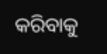କରିବାକୁ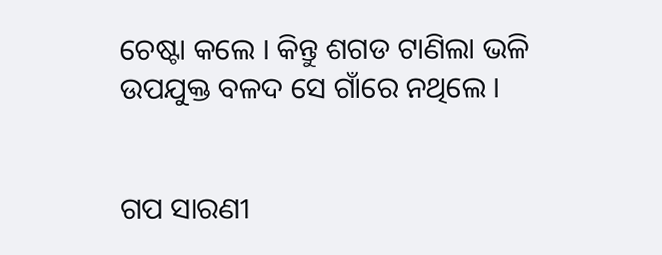ଚେଷ୍ଟା କଲେ । କିନ୍ତୁ ଶଗଡ ଟାଣିଲା ଭଳି ଉପଯୁକ୍ତ ବଳଦ ସେ ଗାଁରେ ନଥିଲେ ।


ଗପ ସାରଣୀ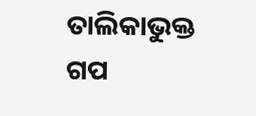ତାଲିକାଭୁକ୍ତ ଗପ